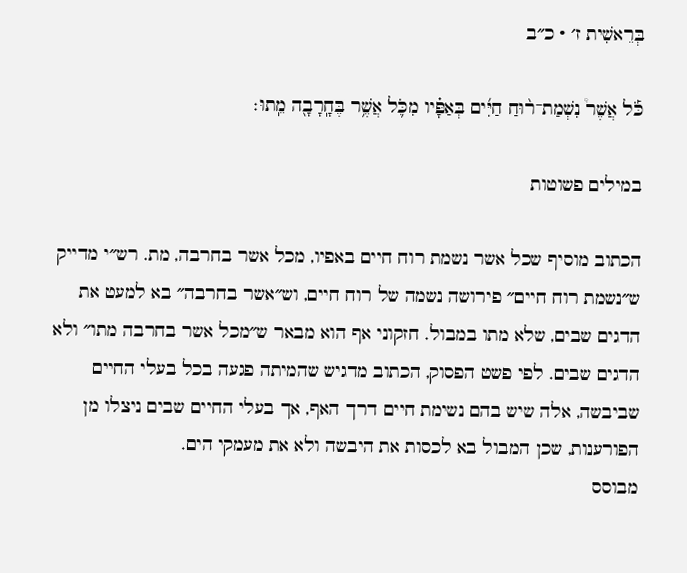בְּרֵאשִׁית ז׳ · כ״ב

כֹּ֡ל אֲשֶׁר֩ נִשְׁמַת־ר֨וּחַ חַיִּ֜ים בְּאַפָּ֗יו מִכֹּ֛ל אֲשֶׁ֥ר בֶּחָֽרָבָ֖ה מֵֽתוּ׃

במילים פשוטות

הכתוב מוסיף שכל אשר נשמת רוח חיים באפיו, מכל אשר בחרבה, מת. רש״י מדייק ש״נשמת רוח חיים״ פירושה נשמה של רוח חיים, וש״אשר בחרבה״ בא למעט את הדגים שבים, שלא מתו במבול. חזקוני אף הוא מבאר ש״מכל אשר בחרבה מתו״ ולא הדגים שבים. לפי פשט הפסוק, הכתוב מדגיש שהמיתה פגעה בכל בעלי החיים שביבשה, אלה שיש בהם נשימת חיים דרך האף, אך בעלי החיים שבים ניצלו מן הפורענות, שכן המבול בא לכסות את היבשה ולא את מעמקי הים.
מבוסס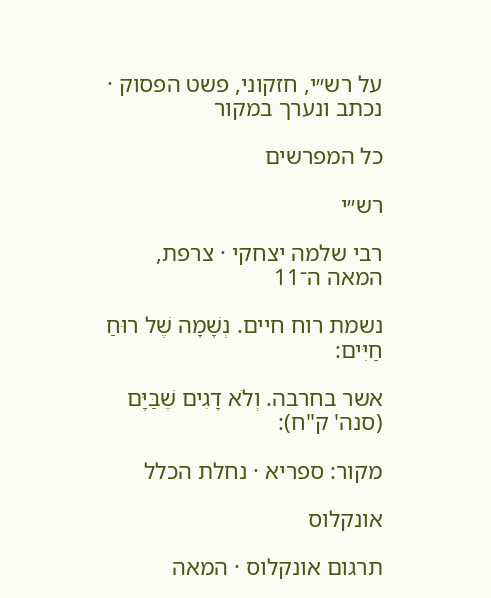על רש״י, חזקוני, פשט הפסוק · נכתב ונערך במקור

כל המפרשים

רש״י

רבי שלמה יצחקי · צרפת, המאה ה־11

נשמת רוח חיים. נְשָׁמָה שֶׁל רוּחַ חַיִּים:

אשר בחרבה. וְלֹא דָגִים שֶׁבַּיָּם (סנה' ק"ח):

מקור: ספריא · נחלת הכלל

אונקלוס

תרגום אונקלוס · המאה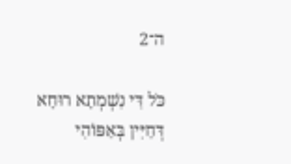ה־2

כֹּל דִּי נִשְׁמְתָא רוּחָא דְּחַיִּין בְּאַפּוֹהִי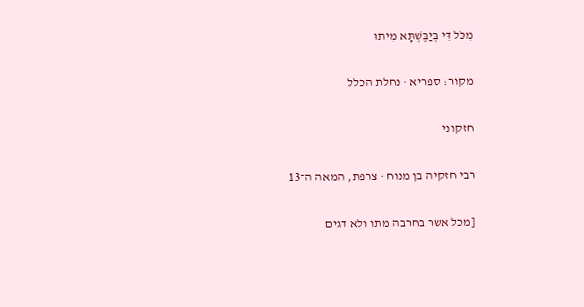מִכֹּל דִּי בְּיַבֶּשְׁתָּא מִיתוּ

מקור: ספריא · נחלת הכלל

חזקוני

רבי חזקיה בן מנוח · צרפת, המאה ה־13

[מכל אשר בחרבה מתו ולא דגים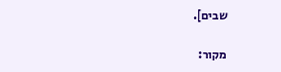שבים].

מקור: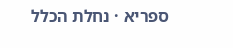ספריא · נחלת הכלל